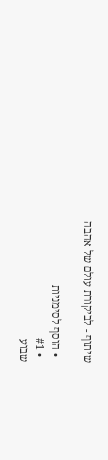שיתוף - לביקורת עולם של אהבה

  • הוסף לסימניות
  • #1
שבוע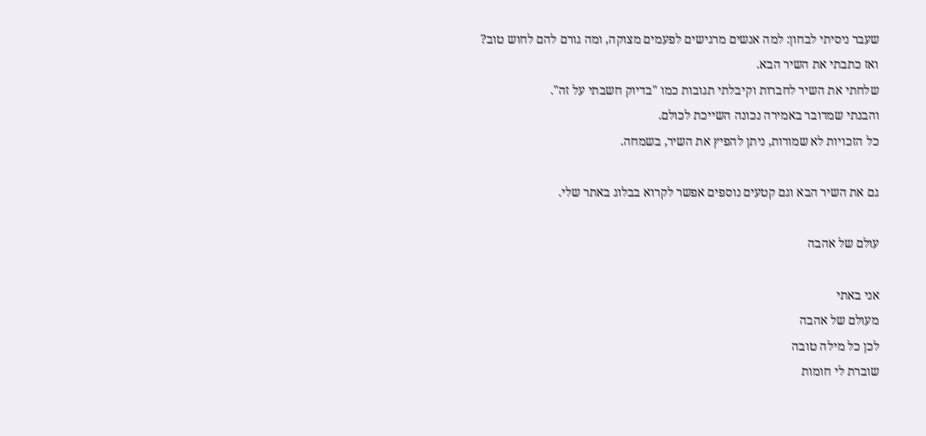שעבר ניסיתי לבחון: למה אנשים מרגישים לפעמים מצוקה, ומה גורם להם לחוש טוב?
ואז כתבתי את השיר הבא.
שלחתי את השיר לחברות וקיבלתי תגובות כמו "בדיוק חשבתי על זה".
והבנתי שמדובר באמירה נכונה השייכת לכולם.
כל הזכויות לא שמורות, ניתן להפיץ את השיר, בשמחה.

גם את השיר הבא וגם קטעים נוספים אפשר לקרוא בבלוג באתר שלי.

עולם של אהבה

אני באתי
מעולם של אהבה
לכן כל מילה טובה
שוברת לי חומות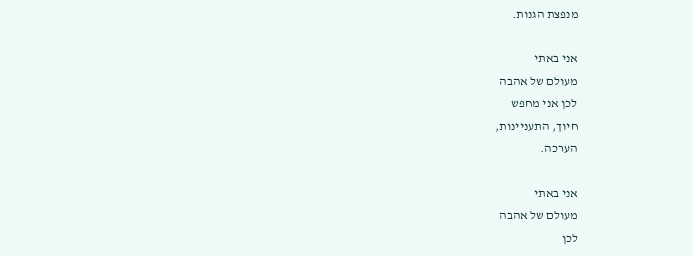מנפצת הגנות.

אני באתי
מעולם של אהבה
לכן אני מחפש
חיוך, התעניינות,
הערכה.

אני באתי
מעולם של אהבה
לכן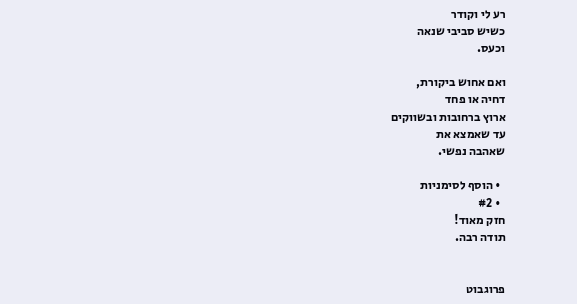רע לי וקודר
כשיש סביבי שנאה
וכעס.

ואם אחוש ביקורת,
דחיה או פחד
ארוץ ברחובות ובשווקים
עד שאמצא את
שאהבה נפשי.

  • הוסף לסימניות
  • #2
חזק מאוד!
תודה רבה.


פרוגבוט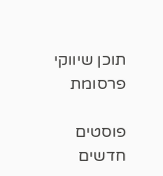תוכן שיווקי
פרסומת

פוסטים חדשים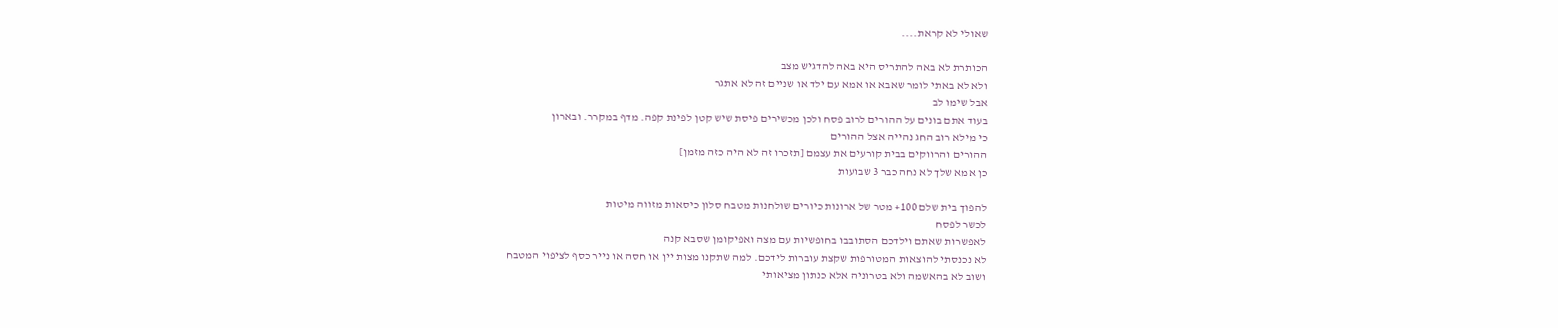שאולי לא קראת....

הכותרת לא באה להתריס היא באה להדגיש מצב
ולא לא באתי לומר שאבא או אמא עם ילד או שניים זה לא אתגר
אבל שימו לב
בעוד אתם בונים על ההורים לרוב פסח ולכן מכשירים פיסת שיש קטן לפינת קפה. מדף במקרר. ובארון
כי מילא רוב החג נהייה אצל ההורים
ההורים והרווקים בבית קורעים את עצמם [תזכרו זה לא היה כזה מזמן]
כן אמא שלך לא נחה כבר 3 שבועות

להפוך בית שלם 100+ מטר של ארונות כיורים שולחנות מטבח סלון כיסאות מזווה מיטות
לכשר לפסח
לאפשרות שאתם וילדכם הסתובבו בחופשיות עם מצה ואפיקומן שסבא קנה
לא נכנסתי להוצאות המטורפות שקצת עוברות לידכם. למה שתקנו מצות יין או חסה או נייר כסף לציפוי המטבח
ושוב לא בהאשמה ולא בטרוניה אלא כנתון מציאותי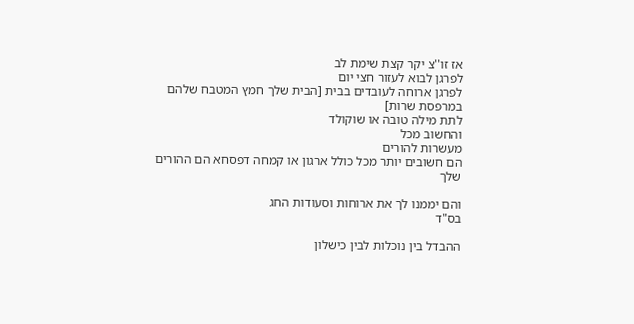אז זו''צ יקר קצת שימת לב
לפרגן לבוא לעזור חצי יום
לפרגן ארוחה לעובדים בבית [הבית שלך חמץ המטבח שלהם במרפסת שרות]
לתת מילה טובה או שוקולד
והחשוב מכל
מעשרות להורים
הם חשובים יותר מכל כולל ארגון או קמחה דפסחא הם ההורים שלך

והם יממנו לך את ארוחות וסעודות החג
בס"ד

ההבדל בין נוכלות לבין כישלון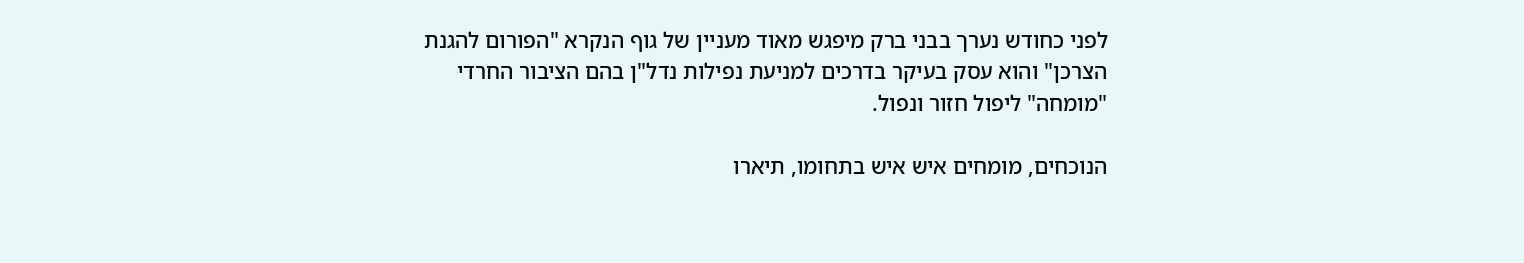לפני כחודש נערך בבני ברק מיפגש מאוד מעניין של גוף הנקרא "הפורום להגנת הצרכן" והוא עסק בעיקר בדרכים למניעת נפילות נדל"ן בהם הציבור החרדי "מומחה" ליפול חזור ונפול.

הנוכחים, מומחים איש איש בתחומו, תיארו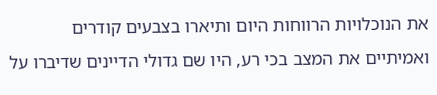את הנוכלויות הרווחות היום ותיארו בצבעים קודרים ואמיתיים את המצב בכי רע, היו שם גדולי הדיינים שדיברו על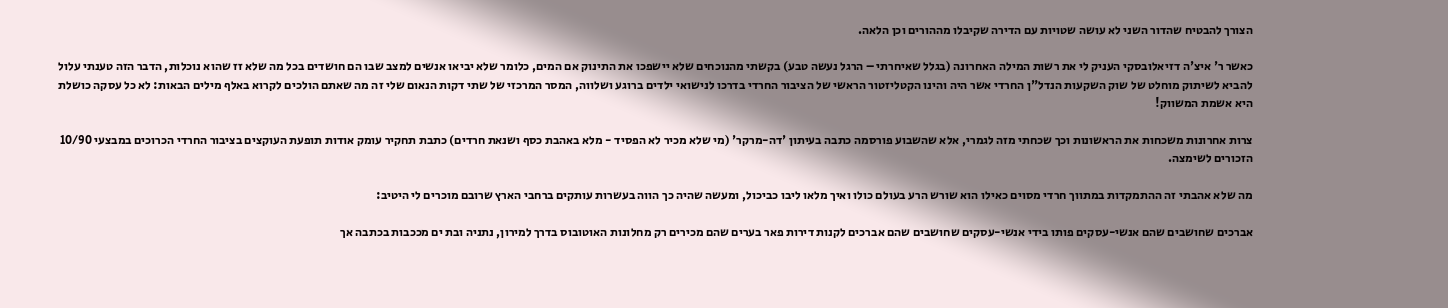הצורך להבטיח שהדור השני לא עושה שטויות עם הדירה שקיבלו מההורים וכן הלאה.

כאשר ר' איצ'ה דזיאלובסקי העניק לי את רשות המילה האחרונה (בגלל שאיחרתי – הרגל נעשה טבע) בקשתי מהנוכחים שלא יישפכו את התינוק אם המים, כלומר שלא יביאו אנשים למצב שבו הם חושדים בכל מה שלא זז שהוא נוכלות, הדבר הזה טענתי עלול להביא לשיתוק מוחלט של שוק השקעות הנדל"ן החרדי אשר היה והינו הקטליזטור הראשי של הציבור החרדי בדרכו לנישואי ילדים ברוגע ושלווה, המסר המרכזי של שתי דקות הנאום שלי זה מה שאתם הולכים לקרוא באלף מילים הבאות: לא כל עסקה כושלת היא אשמת המשווק!

צרות אחרונות משכחות את הראשונות וכך שכחתי מזה לגמרי, אלא שהשבוע פורסמה כתבה בעיתון 'דה-מרקר' (מי שלא מכיר לא הפסיד - מלא באהבת כסף ושנאת חרדים) כתבת תחקיר עומק אודות תופעת העוקצים בציבור החרדי הכרוכים במבצעי 10/90 הזכורים לשימצה.

מה שלא אהבתי זה ההתמקדות במתווך חרדי מסוים כאילו הוא שורש הרע בעולם כולו ואיך מלאו ליבו כביכול, ומעשה שהיה כך הווה בעשרות עותקים ברחבי הארץ שרובם מוכרים לי היטיב:

אברכים שחושבים שהם אנשי-עסקים פותו בידי אנשי-עסקים שחושבים שהם אברכים לקנות דירות פאר בערים שהם מכירים רק מחלונות האוטובוס בדרך למירון, נתניה ובת ים מככבות בכתבה אך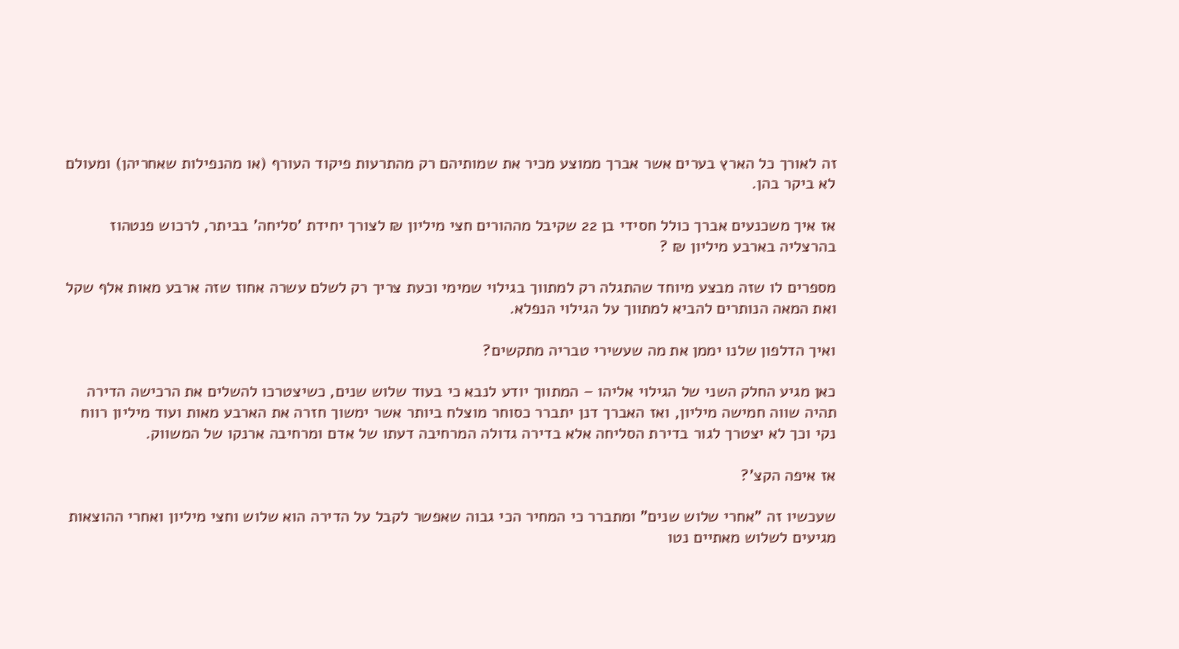זה לאורך כל הארץ בערים אשר אברך ממוצע מכיר את שמותיהם רק מהתרעות פיקוד העורף (או מהנפילות שאחריהן) ומעולם לא ביקר בהן.

אז איך משכנעים אברך כולל חסידי בן 22 שקיבל מההורים חצי מיליון ₪ לצורך יחידת 'סליחה' בביתר, לרכוש פנטהוז בהרצליה בארבע מיליון ₪ ?

מספרים לו שזה מבצע מיוחד שהתגלה רק למתווך בגילוי שמימי וכעת צריך רק לשלם עשרה אחוז שזה ארבע מאות אלף שקל ואת המאה הנותרים להביא למתווך על הגילוי הנפלא.

ואיך הדלפון שלנו יממן את מה שעשירי טבריה מתקשים?

כאן מגיע החלק השני של הגילוי אליהו – המתווך יודע לנבא כי בעוד שלוש שנים, כשיצטרכו להשלים את הרכישה הדירה תהיה שווה חמישה מיליון, ואז האברך דנן יתברר כסוחר מוצלח ביותר אשר ימשוך חזרה את הארבע מאות ועוד מיליון רווח נקי וכך לא יצטרך לגור בדירת הסליחה אלא בדירה גדולה המרחיבה דעתו של אדם ומרחיבה ארנקו של המשווק.

אז איפה הקצ'?

שעכשיו זה "אחרי שלוש שנים" ומתברר כי המחיר הכי גבוה שאפשר לקבל על הדירה הוא שלוש וחצי מיליון ואחרי ההוצאות מגיעים לשלוש מאתיים נטו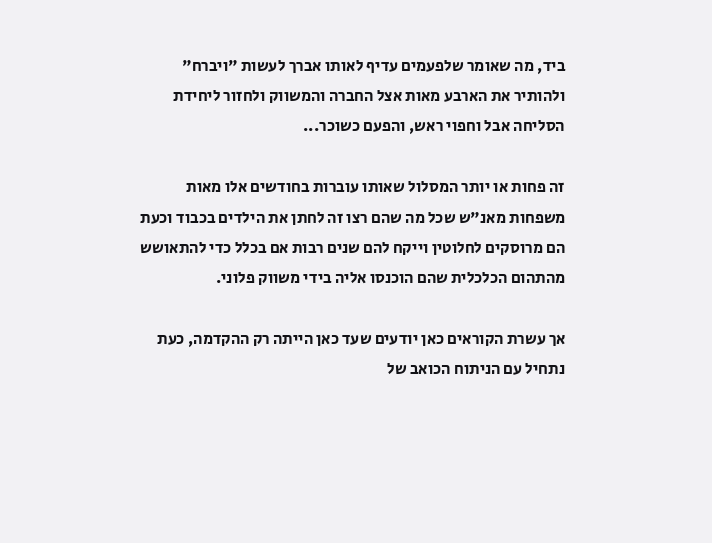ביד, מה שאומר שלפעמים עדיף לאותו אברך לעשות "ויברח" ולהותיר את הארבע מאות אצל החברה והמשווק ולחזור ליחידת הסליחה אבל וחפוי ראש, והפעם כשוכר...

זה פחות או יותר המסלול שאותו עוברות בחודשים אלו מאות משפחות מאנ"ש שכל מה שהם רצו זה לחתן את הילדים בכבוד וכעת הם מרוסקים לחלוטין וייקח להם שנים רבות אם בכלל כדי להתאושש מהתהום הכלכלית שהם הוכנסו אליה בידי משווק פלוני.

אך עשרת הקוראים כאן יודעים שעד כאן הייתה רק ההקדמה, כעת נתחיל עם הניתוח הכואב של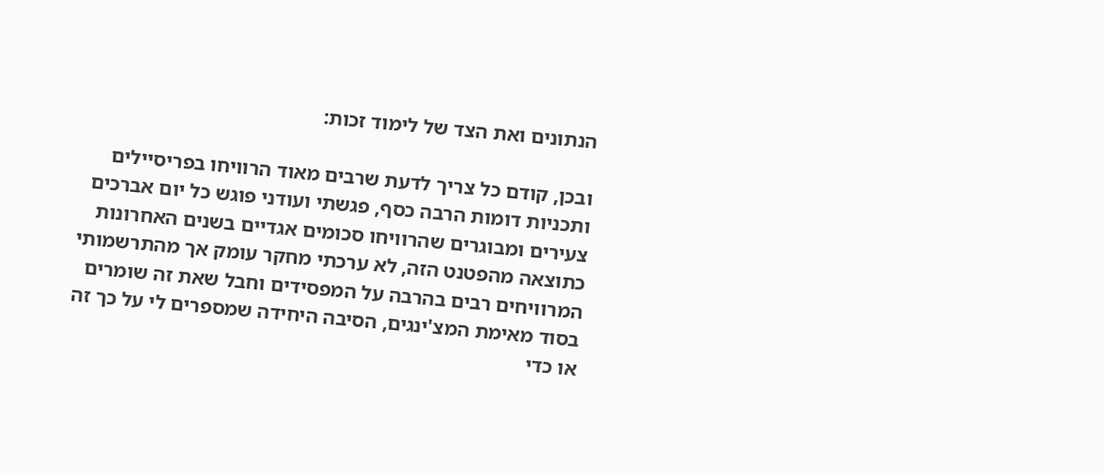הנתונים ואת הצד של לימוד זכות:

ובכן, קודם כל צריך לדעת שרבים מאוד הרוויחו בפריסיילים ותכניות דומות הרבה כסף, פגשתי ועודני פוגש כל יום אברכים צעירים ומבוגרים שהרוויחו סכומים אגדיים בשנים האחרונות כתוצאה מהפטנט הזה, לא ערכתי מחקר עומק אך מהתרשמותי המרוויחים רבים בהרבה על המפסידים וחבל שאת זה שומרים בסוד מאימת המצ'ינגים, הסיבה היחידה שמספרים לי על כך זה או כדי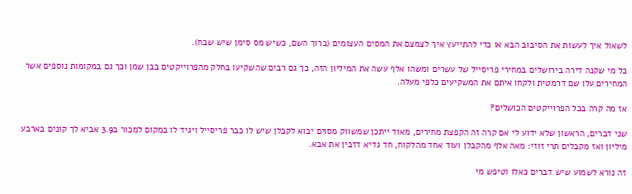לשאול איך לעשות את הסיבוב הבא או כדי להתייעץ איך לצמצם את המסים העצומים (ברוך השם, כשיש מס סימן שיש שבח).

כל מי שקנה דירה בירושלים במחירי פריסייל של עשרים ומשהו אלף עשה את המיליון הזה, כך גם רבים שהשקיעו בחלק מהפרוייקטים בבן שמן וכך גם במקומות נוספים אשר המחירים עלו שם דרמטית ולקחו איתם את המשקיעים כלפי מעלה.

אז מה קרה בכל הפרוייקטים הכושלים?

שני דברים, הראשון שלא ידוע לי אם קרה זה הקפצת מחירים, מאוד ייתכן שמשווק מסוים יבוא לקבלן שיש לו כבר פריסייל ויגיד לו במקום למכור ב3.9 אביא לך קונים בארבע מיליון ואז מקבלים תרי זוזי: מאה אלף מהקבלן ועוד אחד מהלקוח, חד גדיא דזבין את אבא.

זה נורא לשמוע שיש דברים כאלו וטיפש מי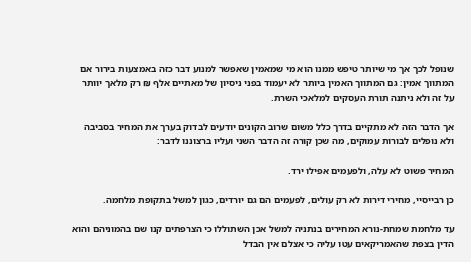שנופל לכך אך מי שיותר טיפש ממנו הוא מי שמאמין שאפשר למנוע דבר כזה באמצעות בירור אם המתווך אמין: גם המתווך האמין ביותר לא יעמוד בפני ניסיון של מאתיים אלף ₪ רק מלאך יוותר על זה ולא ניתנה תורת העסקים למלאכי השרת.

אך הדבר הזה לא מתקיים בדרך כלל משום שרוב הקונים יודעים לבדוק בערך את המחיר בסביבה ולא נופלים לבורות עמוקים, מה שכן קורה זה הדבר השני ועליו ברצוננו לדבר:

המחיר פשוט לא עלה, ולפעמים אפילו ירד.

כן רבייסיי, מחירי דירות לא רק עולים, לפעמים הם גם יורדים, כגון למשל בתקופת מלחמה.

עד מלחמת שמחת-נורא המחירים בנתניה למשל אכן השתוללו כי הצרפתים קנו שם בהמוניהם והוא הדין בצפת שהאמריקאים עטו עליה כי אצלם אין הבדל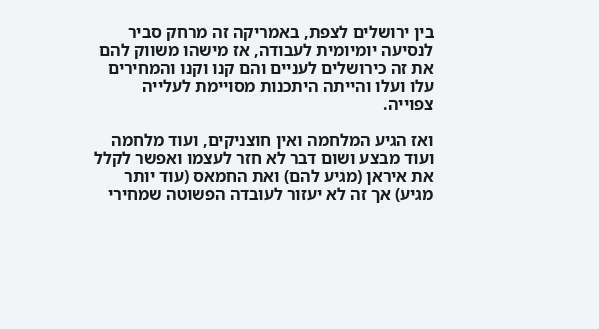בין ירושלים לצפת, באמריקה זה מרחק סביר לנסיעה יומיומית לעבודה, אז מישהו משווק להם את זה כירושלים לעניים והם קנו וקנו והמחירים עלו ועלו והייתה היתכנות מסויימת לעלייה צפוייה.

ואז הגיע המלחמה ואין חוצניקים, ועוד מלחמה ועוד מבצע ושום דבר לא חזר לעצמו ואפשר לקלל את איראן (מגיע להם) ואת החמאס (עוד יותר מגיע) אך זה לא יעזור לעובדה הפשוטה שמחירי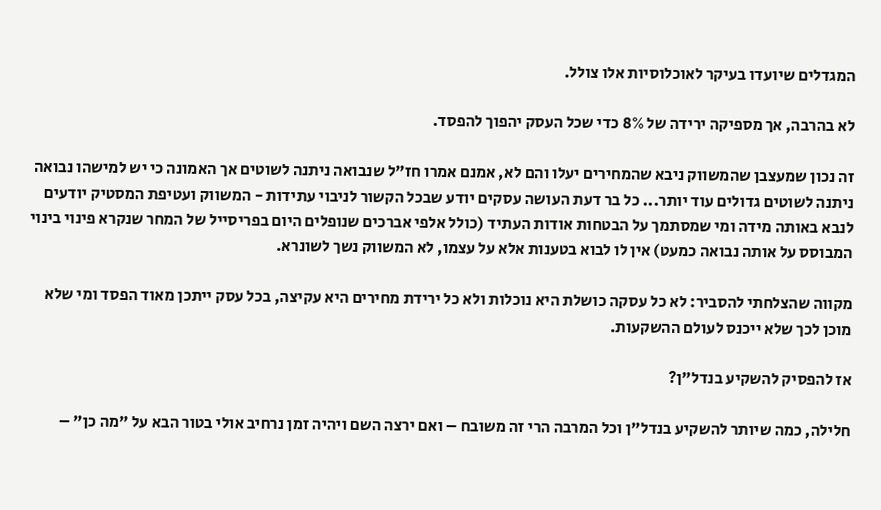המגדלים שיועדו בעיקר לאוכלוסיות אלו צולל.

לא בהרבה, אך מספיקה ירידה של 8% כדי שכל העסק יהפוך להפסד.

זה נכון שמעצבן שהמשווק ניבא שהמחירים יעלו והם לא, אמנם אמרו חז"ל שנבואה ניתנה לשוטים אך האמונה כי יש למישהו נבואה ניתנה לשוטים גדולים עוד יותר... כל בר דעת העושה עסקים יודע שבכל הקשור לניבוי עתידות - המשווק ועטיפת המסטיק יודעים לנבא באותה מידה ומי שמסתמך על הבטחות אודות העתיד (כולל אלפי אברכים שנופלים היום בפריסייל של המחר שנקרא פינוי בינוי המבוסס על אותה נבואה כמעט) אין לו לבוא בטענות אלא על עצמו, לא המשווק נשך לשונרא.

מקווה שהצלחתי להסביר: לא כל עסקה כושלת היא נוכלות ולא כל ירידת מחירים היא עקיצה, בכל עסק ייתכן מאוד הפסד ומי שלא מוכן לכך שלא ייכנס לעולם ההשקעות.

אז להפסיק להשקיע בנדל"ן?

חלילה, כמה שיותר להשקיע בנדל"ן וכל המרבה הרי זה משובח – ואם ירצה השם ויהיה זמן נרחיב אולי בטור הבא על "מה כן" –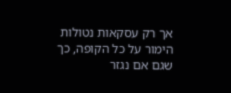אך רק עסקאות נטולות הימור על כל הקופה, כך שגם אם נגזר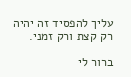עליך להפסיד זה יהיה רק קצת ורק זמני.

ברור לי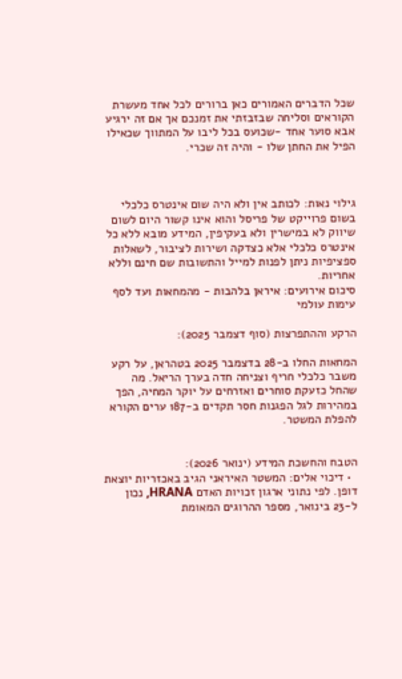שכל הדברים האמורים כאן ברורים לכל אחד מעשרת הקוראים וסליחה שבזבזתי את זמנכם אך אם זה ירגיע אבא סוער אחד -שכועס בכל ליבו על המתווך שכאילו הפיל את החתן שלו - והיה זה שכרי.



גילוי נאות: לכותב אין ולא היה שום אינטרס כלכלי בשום פרוייקט של פריסל והוא אינו קשור היום לשום שיווק לא במישרין ולא בעקיפין, המידע מובא ללא כל אינטרס כלכלי אלא כצדקה ושירות לציבור, לשאלות ספציפיות ניתן לפנות למייל והתשובות שם חינם וללא אחריות.
סיכום אירועים: איראן בלהבות - מהמחאות ועד לסף עימות עולמי

הרקע וההתפרצות (סוף דצמבר 2025):

המחאות החלו ב-28 בדצמבר 2025 בטהראן, על רקע משבר כלכלי חריף וצניחה חדה בערך הריאל. מה שהחל כזעקת סוחרים ואזרחים על יוקר המחיה, הפך במהירות לגל הפגנות חסר תקדים ב-187 ערים הקורא להפלת המשטר.


הטבח והחשכת המידע (ינואר 2026):
  • דיכוי אלים: המשטר האיראני הגיב באכזריות יוצאת דופן. לפי נתוני ארגון זכויות האדם HRANA, נכון ל-23 בינואר, מספר ההרוגים המאומת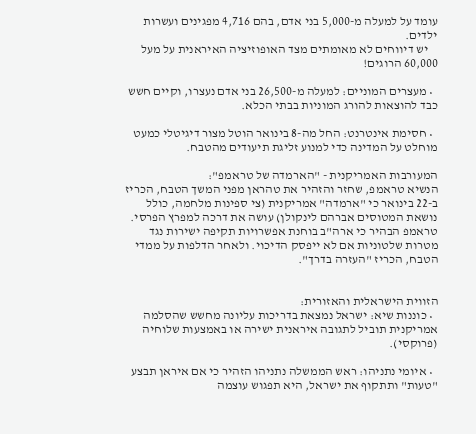עומד על למעלה מ-5,000 בני אדם, בהם 4,716 מפגינים ועשרות ילדים.
    יש דיווחים לא מאומתים מצד האופוזיציה האיראנית על מעל 60,000 הרוגים!

  • מעצרים המוניים: למעלה מ-26,500 בני אדם נעצרו, וקיים חשש כבד להוצאות להורג המוניות בבתי הכלא.

  • חסימת אינטרנט: החל מה-8 בינואר הוטל מצור דיגיטלי כמעט מוחלט על המדינה כדי למנוע זליגת תיעודים מהטבח.

המעורבות האמריקנית - "הארמדה של טראמפ":
הנשיא טראמפ, שחזר והזהיר את טהראן מפני המשך הטבח, הכריז ב-22 בינואר כי "ארמדה" אמריקנית (צי ספינות מלחמה, כולל נושאת המטוסים אברהם לינקולן) עושה את דרכה למפרץ הפרסי. טראמפ הבהיר כי ארה"ב בוחנת אפשרויות תקיפה ישירות נגד מטרות שלטוניות אם לא ייפסק הדיכוי. ולאחר הדלפות על ממדי הטבח, הכריז "העזרה בדרך".


הזווית הישראלית והאזורית:
  • כוננות שיא: ישראל נמצאת בדריכות עליונה מחשש שהסלמה אמריקנית תוביל לתגובה איראנית ישירה או באמצעות שלוחיה (פרוקסי).

  • איומי נתניהו: ראש הממשלה נתניהו הזהיר כי אם איראן תבצע "טעות" ותתקוף את ישראל, היא תפגוש עוצמה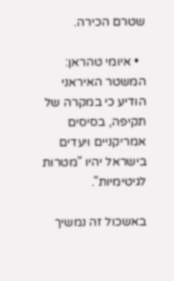שטרם הכירה.

  • איומי טהראן: המשטר האיראני הודיע כי במקרה של תקיפה, בסיסים אמריקניים ויעדים בישראל יהיו "מטרות לגיטימיות".

באשכול זה נמשיך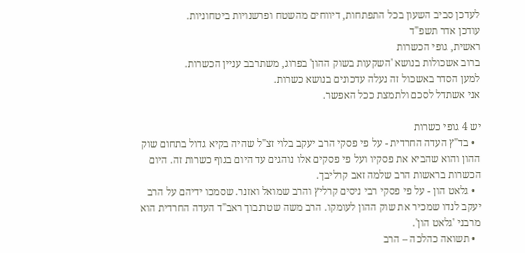לעדכן סביב השעון בכל התפתחות, דיווחים מהשטח ופרשנויות ביטחוניות.
עודכן אדר תשפ"ד
ראשית, גופי הכשרות
ברוב אשכולות בנושא 'השקעות בשוק ההון' בפרוג, משתרבב עניין הכשרות.
למען הסדר באשכול זה נעלה עדכונים בנושא כשרות.
אני אשתדל לסכם ולתמצת ככל האפשר.

יש 4 גופי כשרות
  • בד"ץ העדה החרדית - על פי פסקי הרב יעקב בלוי זצ"ל שהיה בקיא גדול בתחום שוק ההון והוא שהביא את פסקיו ועל פי פסקים אלו נוהגים עד היום בגוף כשרות זה. היום הכשרות בראשות הרב שלמה זאב קרליבך.
  • גלאט הון - על פי פסקי רבי ניסים קרליץ והרב שמואל ואזנר. שסמכו ידיהם על הרב יעקב לנדו שמכיר את שוק ההון לעומקו. הרב משה שטרנבוך ראב"ד העדה החרדית הוא מרבני 'גלאט הון'.
  • תשואה כהלכה – הרב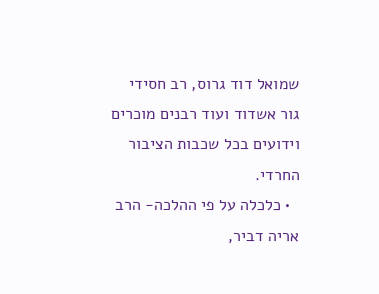שמואל דוד גרוס, רב חסידי גור אשדוד ועוד רבנים מוכרים וידועים בכל שכבות הציבור החרדי.
  • כלכלה על פי ההלכה- הרב אריה דביר,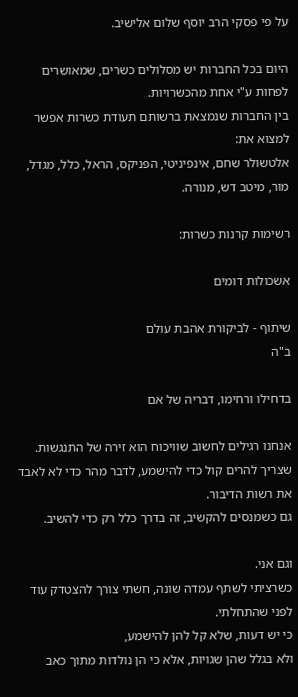על פי פסקי הרב יוסף שלום אלישיב.

היום בכל החברות יש מסלולים כשרים, שמאושרים לפחות ע"י אחת מהכשרויות.
בין החברות שנמצאת ברשותם תעודת כשרות אפשר למצוא את:
אלטשולר שחם, אינפיניטי, הפניקס, הראל, כלל, מגדל, מור, מיטב דש, מנורה.

רשימות קרנות כשרות:

אשכולות דומים

שיתוף - לביקורת אהבת עולם
ב"ה

בדחילו ורחימו, דבריה של אם

אנחנו רגילים לחשוב שוויכוח הוא זירה של התנגשות.
שצריך להרים קול כדי להישמע, לדבר מהר כדי לא לאבד את רשות הדיבור.
גם כשמנסים להקשיב, זה בדרך כלל רק כדי להשיב.

וגם אני.
כשרציתי לשתף עמדה שונה, חשתי צורך להצטדק עוד לפני שהתחלתי.
כי יש דעות, שלא קל להן להישמע,
ולא בגלל שהן שגויות, אלא כי הן נולדות מתוך כאב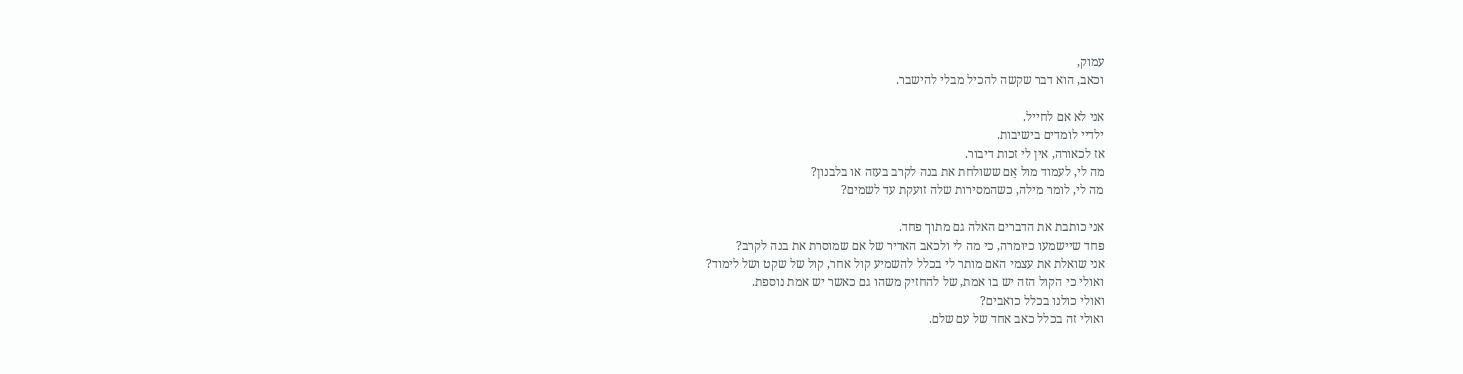עמוק,
וכאב, הוא דבר שקשה להכיל מבלי להישבר.

אני לא אם לחייל.
ילדיי לומדים בישיבות.
אז לכאורה, אין לי זכות דיבור.
מה לי, לעמוד מול אֵם ששולחת את בנה לקרב בעזה או בלבנון?
מה לי, לומר מילה, כשהמסירות שלה זועקת עד לשמים?

אני כותבת את הדברים האלה גם מתוך פחד.
פחד שיישמעו כיומרה, כי מה לי ולכאב האדיר של אם שמוסרת את בנה לקרב?
אני שואלת את עצמי האם מותר לי בכלל להשמיע קול אחר, קול של שקט ושל לימוד?
ואולי כי הקול הזה יש בו אמת, של להחזיק משהו גם כאשר יש אמת נוספת.
ואולי כולנו בכלל כואבים?
ואולי זה בכלל כאב אחד של עם שלם.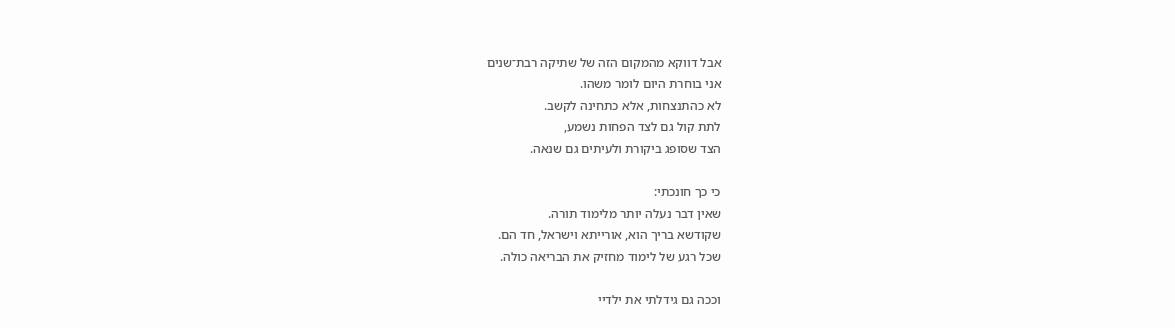אבל דווקא מהמקום הזה של שתיקה רבת־שנים
אני בוחרת היום לומר משהו.
לא כהתנצחות, אלא כתחינה לקשב.
לתת קול גם לצד הפחות נשמע,
הצד שסופג ביקורת ולעיתים גם שנאה.

כי כך חונכתי:
שאין דבר נעלה יותר מלימוד תורה.
שקודשא בריך הוא, אורייתא וישראל, חד הם.
שכל רגע של לימוד מחזיק את הבריאה כולה.

וככה גם גידלתי את ילדיי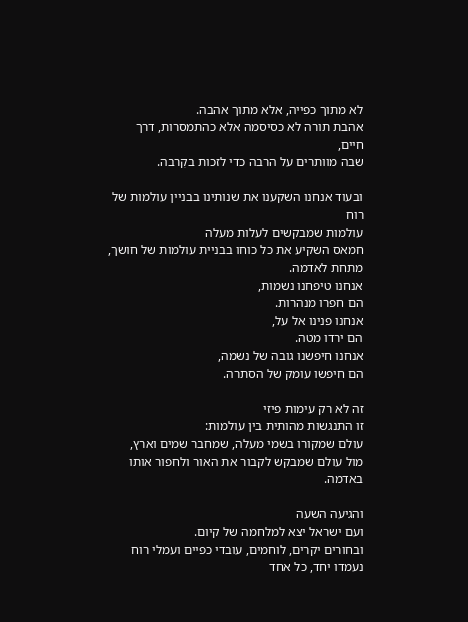לא מתוך כפייה, אלא מתוך אהבה.
אהבת תורה לא כסיסמה אלא כהתמסרות, דרך חיים,
שבה מוותרים על הרבה כדי לזכות בקִרבה.

ובעוד אנחנו השקענו את שנותינו בבניין עולמות של רוח
עולמות שמבקשים לעלות מעלה
חמאס השקיע את כל כוחו בבניית עולמות של חושך, מתחת לאדמה.
אנחנו טיפחנו נשמות,
הם חפרו מנהרות.
אנחנו פנינו אל על,
הם ירדו מטה.
אנחנו חיפשנו גובה של נשמה,
הם חיפשו עומק של הסתרה.

זה לא רק עימות פיזי
זו התנגשות מהותית בין עולמות:
עולם שמקורו בשמי מעלה, שמחבר שמים וארץ,
מול עולם שמבקש לקבור את האור ולחפור אותו באדמה.

והגיעה השעה
ועם ישראל יצא למלחמה של קיום.
ובחורים יקרים, לוחמים, עובדי כפיים ועמלי רוח
נעמדו יחד, כל אחד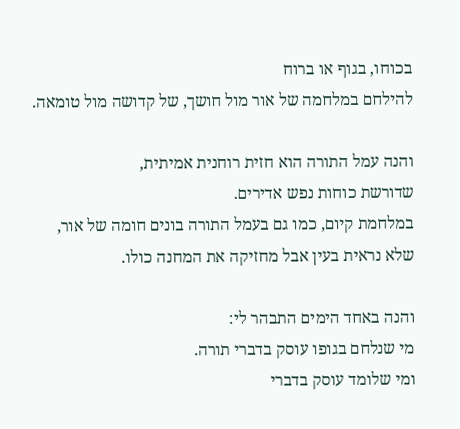בכוחו, בגוף או ברוח
להילחם במלחמה של אור מול חושך, של קדושה מול טומאה.

והנה עמל התורה הוא חזית רוחנית אמיתית,
שדורשת כוחות נפש אדירים.
במלחמת קיום, כמו גם בעמל התורה בונים חומה של אור,
שלא נראית בעין אבל מחזיקה את המחנה כולו.

והנה באחד הימים התבהר לי:
מי שנלחם בגופו עוסק בדברי תורה.
ומי שלומד עוסק בדברי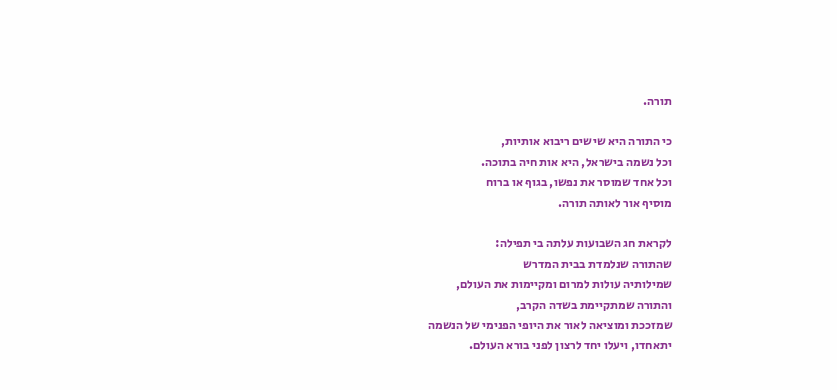תורה.

כי התורה היא שישים ריבוא אותיות,
וכל נשמה בישראל, היא אות חיה בתוכה.
וכל אחד שמוסר את נפשו, בגוף או ברוח
מוסיף אור לאותה תורה.

לקראת חג השבועות עלתה בי תפילה:
שהתורה שנלמדת בבית המדרש
שמילותיה עולות למרום ומקיימות את העולם,
והתורה שמתקיימת בשדה הקרב,
שמזככת ומוציאה לאור את היופי הפנימי של הנשמה
יתאחדו, ויעלו יחד לרצון לפני בורא העולם.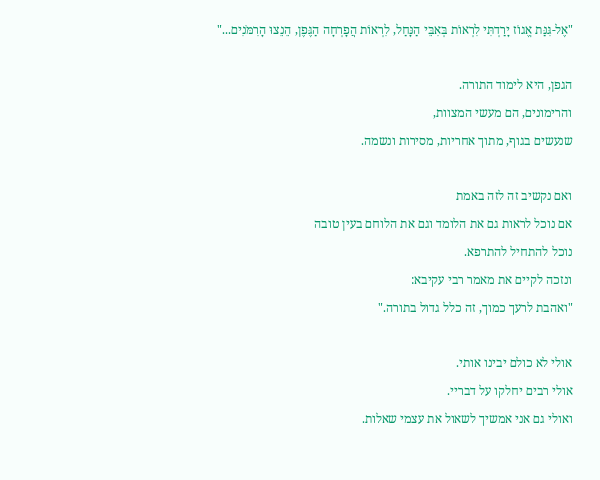"אֶל-גִּנַּת אֱגוֹז יָרַדְתִּי לִרְאוֹת בְּאִבֵּי הַנָּחַל, לִרְאוֹת הֲפָרְחָה הַגֶּפֶן, הֵנֵצוּ הָרִמֹּנִים..."

הגפן, היא לימוד התורה.
והרימונים, הם מעשי המצוות,
שנעשים בגוף, מתוך אחריות, מסירות ונשמה.

ואם נקשיב זה לזה באמת
אם נוכל לראות גם את הלומד וגם את הלוחם בעין טובה
נוכל להתחיל להתרפא.
ונזכה לקיים את מאמר רבי עקיבא:
"ואהבת לרעך כמוך, זה כלל גדול בתורה."

אולי לא כולם יבינו אותי.
אולי רבים יחלקו על דבריי.
ואולי גם אני אמשיך לשאול את עצמי שאלות.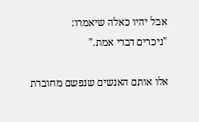אבל יהיו כאלה שיאמרו:
"ניכרים דברי אמת."

אלו אותם האנשים שנפשם מחוברת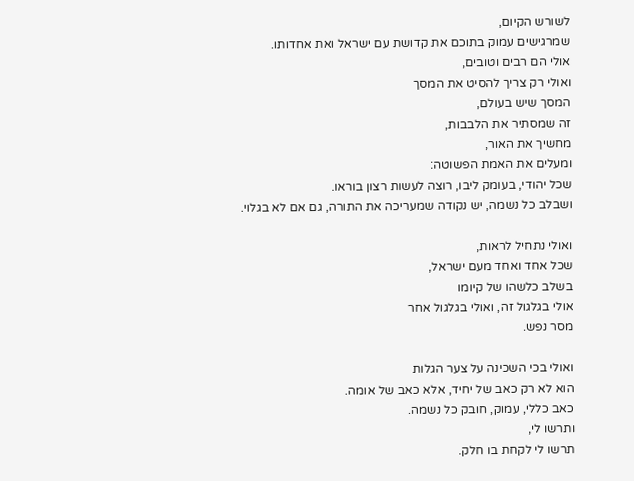לשורש הקיום,
שמרגישים עמוק בתוכם את קדושת עם ישראל ואת אחדותו.
אולי הם רבים וטובים,
ואולי רק צריך להסיט את המסך
המסך שיש בעולם,
זה שמסתיר את הלבבות,
מחשיך את האור,
ומעלים את האמת הפשוטה:
שכל יהודי, בעומק ליבו, רוצה לעשות רצון בוראו.
ושבלב כל נשמה, יש נקודה שמעריכה את התורה, גם אם לא בגלוי.

ואולי נתחיל לראות,
שכל אחד ואחד מעם ישראל,
בשלב כלשהו של קיומו
אולי בגלגול זה, ואולי בגלגול אחר
מסר נפש.

ואולי בכי השכינה על צער הגלות
הוא לא רק כאב של יחיד, אלא כאב של אומה.
כאב כללי, עמוק, חובק כל נשמה.
ותרשו לי,
תרשו לי לקחת בו חלק.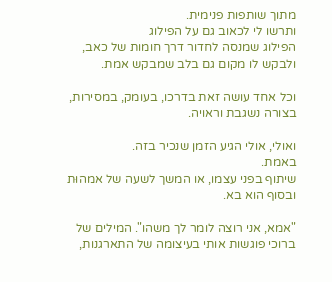מתוך שותפות פנימית.
ותרשו לי לכאוב גם על הפילוג
הפילוג שמנסה לחדור דרך חומות של כאב,
ולבקש לו מקום גם בלב שמבקש אמת.

וכל אחד עושה זאת בדרכו, בעומק, במסירות,
בצורה נשגבת וראויה.

ואולי, אולי הגיע הזמן שנכיר בזה.
באמת.
שיתוף בפני עצמו, או המשך לשעה של אמהוּת ובסוף הוא בא.

"אמא, אני רוצה לומר לך משהו". המילים של ברוכי פוגשות אותי בעיצומה של התארגנות,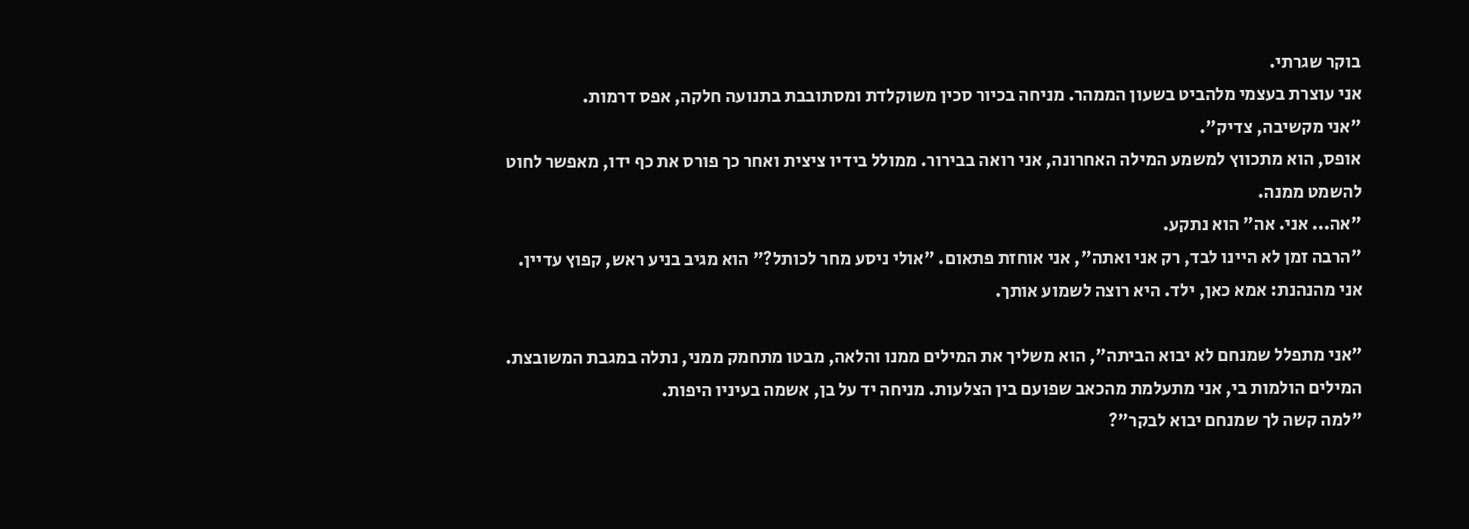בוקר שגרתי.
אני עוצרת בעצמי מלהביט בשעון הממהר. מניחה בכיור סכין משוקלדת ומסתובבת בתנועה חלקה, אפס דרמות.
"אני מקשיבה, צדיק".
אופס, הוא מתכווץ למשמע המילה האחרונה, אני רואה בבירור. ממולל בידיו ציצית ואחר כך פורס את כף ידו, מאפשר לחוט להשמט ממנה.
"אה... אני. אה" הוא נתקע.
"הרבה זמן לא היינו לבד, רק אני ואתה", אני אוחזת פתאום. "אולי ניסע מחר לכותל?" הוא מגיב בניע ראש, קפוץ עדיין.
אני מהנהנת: אמא כאן, ילד. היא רוצה לשמוע אותך.

"אני מתפלל שמנחם לא יבוא הביתה", הוא משליך את המילים ממנו והלאה, מבטו מתחמק ממני, נתלה במגבת המשובצת.
המילים הולמות בי, אני מתעלמת מהכאב שפועם בין הצלעות. מניחה יד על בן, אשמה בעיניו היפות.
"למה קשה לך שמנחם יבוא לבקר"?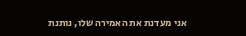אני מעדנת את האמירה שלו, נותנת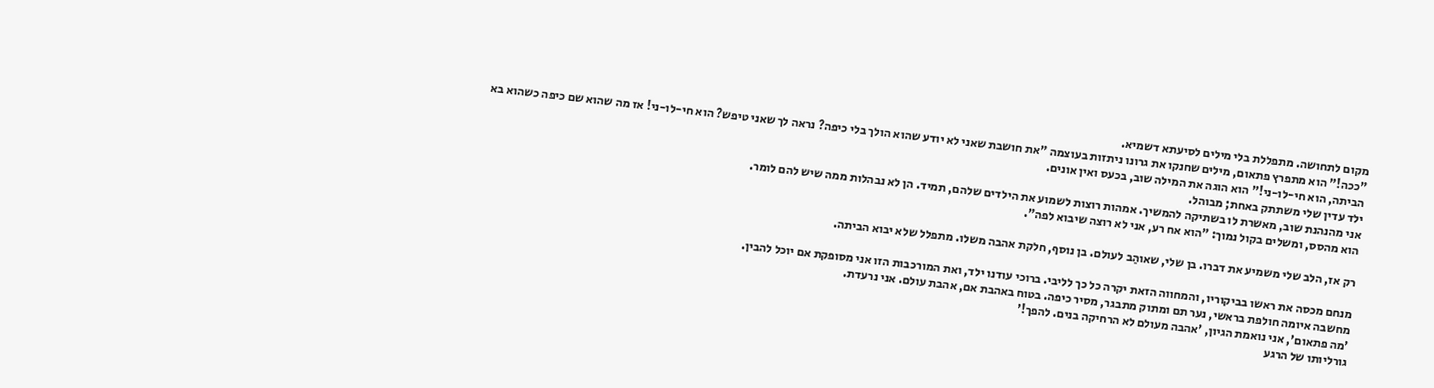מקום לתחושה. מתפללת בלי מילים לסיעתא דשמיא.
"ככה!" הוא מתפרץ פתאום, מילים שחנקו את גרונו ניתזות בעוצמה "את חושבת שאני לא יודע שהוא הולך בלי כיפה? נראה לך שאני טיפש? הוא חי-לו-ני! אז מה שהוא שם כיפה כשהוא בא הביתה, הוא חי-לו-ני!" הוא הוגה את המילה שוב, בכעס ואין אונים.
ילד עדין שלי משתתק באחת; מבוהל.
אני מהנהנת שוב, מאשרת לו בשתיקה להמשיך. אמהות רוצות לשמוע את הילדים שלהם, תמיד. הן לא נבהלות ממה שיש להם לומר.
הוא מהסס, ומשלים בקול נמוך: "הוא אח רע, אני לא רוצה שיבוא לפה".

רק אז, הלב שלי משמיע את דברו. בן שלי, שאוהַב לעולם. בן נוסף, חלקת אהבה משלו. מתפלל שלא יבוא הביתה.

מנחם מכסה את ראשו בביקוריו, והמחווה הזאת יקרה כל כך לליבי. ברוכי עודנו ילד, ואת המורכבות הזו אני מסופקת אם יוכל להבין.
מחשבה איומה חולפת בראשי, נער תם ומתוק מתבגר, מסיר כיפה. בטוח באהבת אם, אהבת עולם. אני נרעדת.
'מה פתאום', אני נואמת הגיון, 'אהבה מעולם לא הרחיקה בנים. להפך!'
גורליותו של הרגע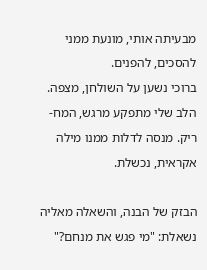מבעיתה אותי, מונעת ממני להסכים, להפנים.
ברוכי נשען על השולחן, מצפה. הלב שלי מתפקע מרגש, המח- ריק. מנסה לדלות ממנו מילה אקראית, נכשלת.

הבזק של הבנה, והשאלה מאליה נשאלת: "מי פגש את מנחם?"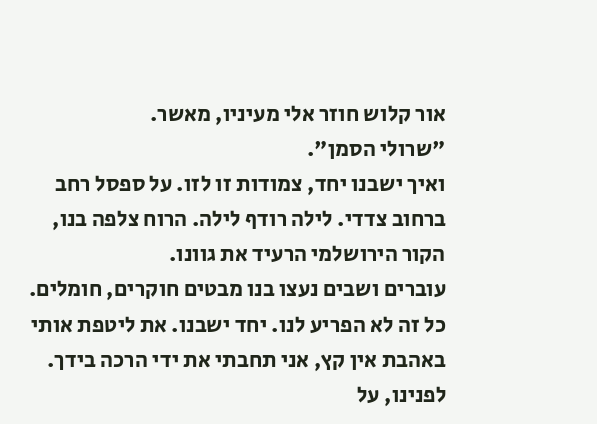אור קלוש חוזר אלי מעיניו, מאשר.
"שרולי הסמן".
ואיך ישבנו יחד, צמודות זו לזו. על ספסל רחב ברחוב צדדי. לילה רודף לילה. הרוח צלפה בנו, הקור הירושלמי הרעיד את גוונו.
עוברים ושבים נעצו בנו מבטים חוקרים, חומלים. כל זה לא הפריע לנו. יחד ישבנו. את ליטפת אותי באהבת אין קץ, אני תחבתי את ידי הרכה בידך.
לפנינו, על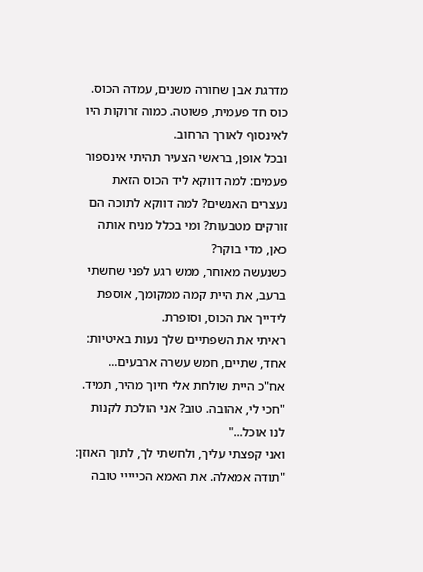מדרגת אבן שחורה משנים, עמדה הכוס. כוס חד פעמית, פשוטה. כמוה זרוקות היו לאינסוף לאורך הרחוב.
ובכל אופן, בראשי הצעיר תהיתי אינספור פעמים: למה דווקא ליד הכוס הזאת נעצרים האנשים? למה דווקא לתוכה הם זורקים מטבעות? ומי בכלל מניח אותה כאן, מדי בוקר?
כשנעשה מאוחר, ממש רגע לפני שחשתי ברעב, את היית קמה ממקומך, אוספת לידייך את הכוס, וסופרת.
ראיתי את השפתיים שלך נעות באיטיות: אחד, שתיים, חמש עשרה ארבעים...
אח"כ היית שולחת אלי חיוך מהיר, תמיד. "חכי לי, אהובה. טוב? אני הולכת לקנות לנו אוכל..."
ואני קפצתי עליך, ולחשתי לך, לתוך האוזן: "תודה אמאלה. את האמא הכייייי טובה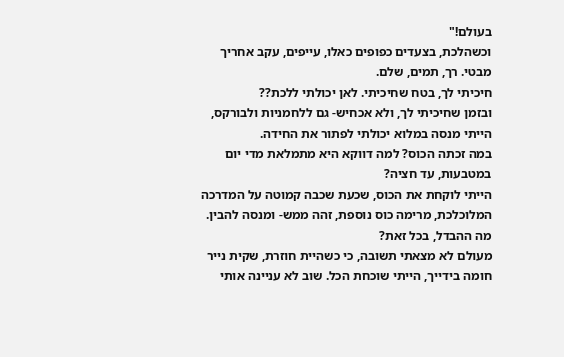בעולם!"
וכשהלכת, בצעדים כפופים כאלו, עייפים, עקב אחריך מבטי. רך, תמים, שלם.
חיכיתי לך, בטח שחיכיתי. לאן יכולתי ללכת??
ובזמן שחיכיתי לך, ולא אכחיש- גם ללחמניות ולבורקס, הייתי מנסה במלוא יכולתי לפתור את החידה.
במה זכתה הכוס? למה דווקא היא מתמלאת מדי יום במטבעות, עד חציה?
הייתי לוקחת את הכוס, שכעת שכבה קמוטה על המדרכה המלוכלכת, מרימה כוס נוספת, זהה ממש- ומנסה להבין.
מה ההבדל, בכל זאת?
מעולם לא מצאתי תשובה, כי כשהיית חוזרת, שקית נייר חומה בידייך, הייתי שוכחת הכל. שוב לא עניינה אותי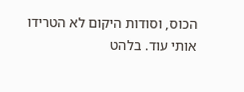הכוס, וסודות היקום לא הטרידו אותי עוד. בלהט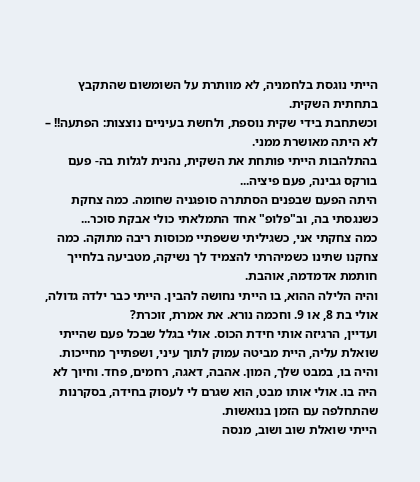הייתי נוגסת בלחמניה, לא מוותרת על השומשום שהתקבץ בתחתית השקית.
וכשתחבת בידי שקית נוספת, ולחשת בעיניים נוצצות: הפתעה!! – לא היתה מאושרת ממני.
בהתלהבות הייתי פותחת את השקית, נהנית לגלות בה- פעם בורקס גבינה, פעם פיציה...
היתה הפעם שבפנים הסתתרה סופגניה שחומה. כמה צחקת כשנגסתי בה, וב"פלופ" אחד התמלאתי כולי אבקת סוכר...
כמה צחקתי אני, כשגיליתי ששפתיי מכוסות ריבה מתוקה. כמה צחקנו שתינו כשמיהרתי להצמיד לך נשיקה, מטביעה בלחייך חותמת אדמדמה, אוהבת.
והיה הלילה ההוא, בו הייתי נחושה להבין. הייתי כבר ילדה גדולה, אולי בת 8, או 9. וחכמה נורא. את אמרת, זוכרת?
ועדיין, הרגיזה אותי חידת הכוס. אולי בגלל שבכל פעם שהייתי שואלת עליה, היית מביטה עמוק לתוך עיני, ושפתייך מחייכות. והיה בו, במבט שלך, המון. אהבה, דאגה, רחמים, פחד. וחיוך לא היה בו. אולי אותו מבט, הוא שגרם לי לעסוק בחידה, בסקרנות שהתחלפה עם הזמן בנואשות.
הייתי שואלת שוב ושוב, מנסה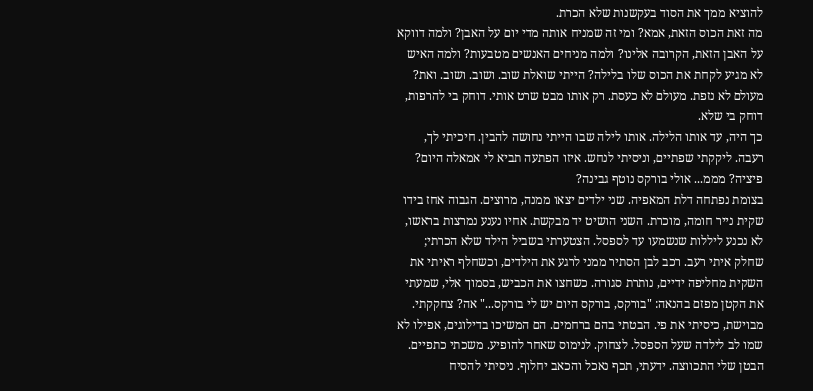להוציא ממך את הסוד בעקשנות שלא הכרת.
מה זאת הכוס הזאת, אמא? ומי זה שמניח אותה מדי יום על האבן? ולמה דווקא על האבן הזאת, הקרובה אלינו? ולמה מניחים האנשים מטבעות? ולמה האיש לא מגיע לקחת את הכוס שלו בלילה? הייתי שואלת שוב. ושוב. ושוב. ואת? מעולם לא נזפת. מעולם לא כעסת. רק אותו מבט שרט אותי. דוחק בי להרפות, דוחק בי שלא.
כך היה, עד אותו הלילה. אותו לילה שבו הייתי נחושה להבין. חיכיתי לך, רעבה. ליקקתי שפתיים, וניסיתי לנחש. איזו הפתעה תביא לי אמאלה היום? פיציה? מממ... אולי בורקס נוטף גבינה?
בצומת נפתחה דלת המאפיה. שני ילדים יצאו ממנה, מרוצים. הגבוה אחז בידו שקית נייר חומה, מוכרת. השני הושיט יד מבקשת. אחיו נענע נמרצות בראשו, לא נכנע ליללות שנשמעו עד לספסל. הצטערתי בשביל הילד שלא הכרתי; שחלק איתי רעב. רכב לבן הסתיר ממני לרגע את הילדים, וכשחלף ראיתי את השקית מחליפה ידיים, נותרת סגורה. כשחצו את הכביש, בסמוך אלי, שמעתי את הקטן מפזם בהנאה: "בורקס, בורקס היום יש לי בורקס..." אה? צחקקתי. מבוישת, כיסיתי את פי. הבטתי בהם ברחמים. הם המשיכו בדילוגים, אפילו לא שמו לב לילדה שעל הספסל. לצחוק. לנימוס שאחר להופיע. משכתי כתפיים.
הבטן שלי התכווצה. ידעתי, תכף נאכל והכאב יחלוף. ניסיתי להסיח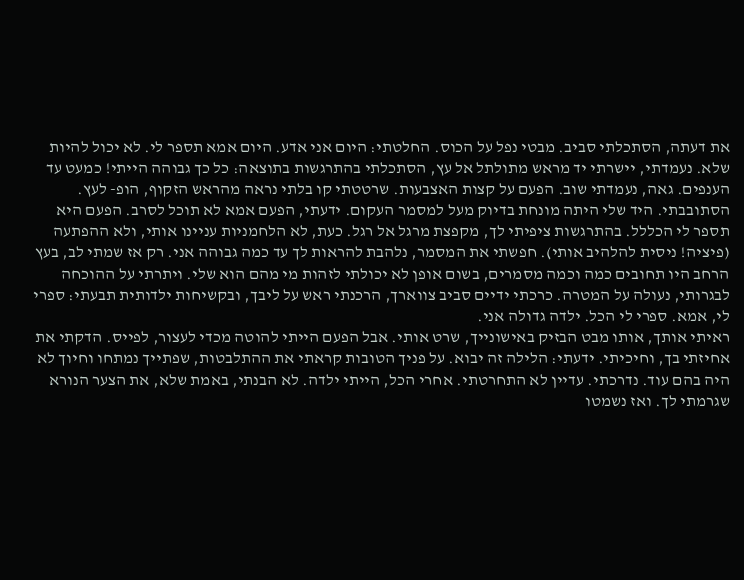את דעתה, הסתכלתי סביב. מבטי נפל על הכוס. החלטתי: היום אני אדע. היום אמא תספר לי. לא יכול להיות שלא. נעמדתי, יישרתי יד מראש מתולתל אל עץ, הסתכלתי בהתרגשות בתוצאה: כל כך גבוהה הייתי! כמעט עד הענפים. גאה, נעמדתי שוב. הפעם על קצות האצבעות. שרטטתי קו בלתי נראה מהראש הזקוף, הופ- לעץ. הסתובבתי. היד שלי היתה מונחת בדיוק מעל למסמר העקום. ידעתי, הפעם אמא לא תוכל לסרב. הפעם היא תספר לי הכללל. בהתרגשות ציפיתי לך, מקפצת מרגל אל רגל. כעת, לא הלחמניות עניינו אותי, ולא ההפתעה (פיציה! ניסית להלהיב אותי). חפשתי את המסמר, נלהבת להראות לך עד כמה גבוהה אני. רק אז שמתי לב, בעץ הרחב היו תחובים כמה וכמה מסמרים, בשום אופן לא יכולתי לזהות מי מהם הוא שלי. ויתרתי על ההוכחה לבגרותי, נעולה על המטרה. כרכתי ידיים סביב צווארך, הרכנתי ראש על ליבך, ובקשיחות ילדותית תבעתי: ספרי לי, אמא. ספרי לי הכל. ילדה גדולה אני.
ראיתי אותך, אותו מבט הבזיק באישונייך, שרט אותי. אבל הפעם הייתי להוטה מכדי לעצור, לפייס. הדקתי את אחיזתי בך, וחיכיתי. ידעתי: הלילה זה יבוא. על פניך הטובות קראתי את ההתלבטות, שפתייך נמתחו וחיוך לא היה בהם עוד. נדרכתי. עדיין לא התחרטתי. אחרי הכל, הייתי ילדה. לא הבנתי, באמת שלא, את הצער הנורא שגרמתי לך. ואז נשמטו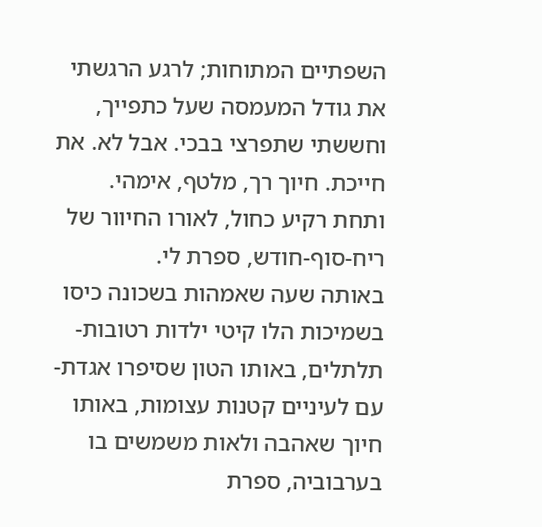השפתיים המתוחות; לרגע הרגשתי את גודל המעמסה שעל כתפייך, וחששתי שתפרצי בבכי. אבל לא. את חייכת. חיוך רך, מלטף, אימהי.
ותחת רקיע כחול, לאורו החיוור של ריח-סוף-חודש, ספרת לי.
באותה שעה שאמהות בשכונה כיסו בשמיכות הלו קיטי ילדות רטובות-תלתלים, באותו הטון שסיפרו אגדת-עם לעיניים קטנות עצומות, באותו חיוך שאהבה ולאות משמשים בו בערבוביה, ספרת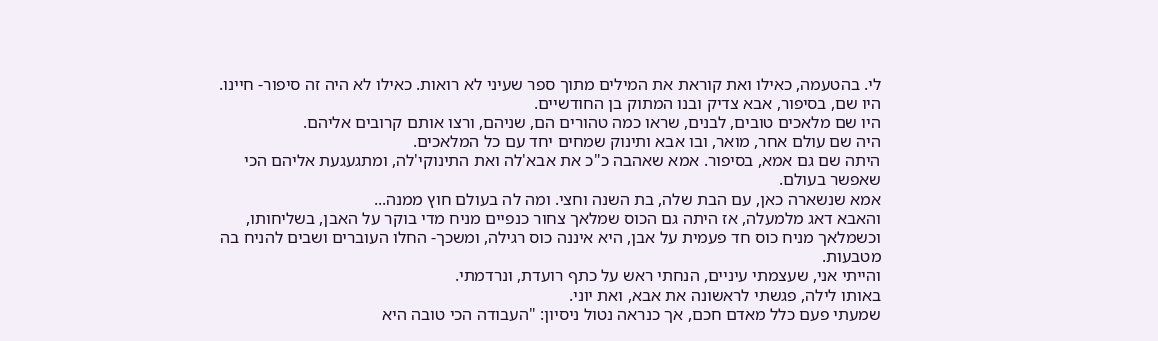לי. בהטעמה, כאילו ואת קוראת את המילים מתוך ספר שעיני לא רואות. כאילו לא היה זה סיפור- חיינו. היו שם, בסיפור, אבא צדיק ובנו המתוק בן החודשיים.
היו שם מלאכים טובים, לבנים, שראו כמה טהורים הם, שניהם, ורצו אותם קרובים אליהם.
היה שם עולם אחר, מואר, ובו אבא ותינוק שמחים יחד עם כל המלאכים.
היתה שם גם אמא, בסיפור. אמא שאהבה כ"כ את אבא'לה ואת התינוקי'לה, ומתגעגעת אליהם הכי שאפשר בעולם.
אמא שנשארה כאן, עם הבת שלה, בת השנה וחצי. ומה לה בעולם חוץ ממנה...
והאבא דאג מלמעלה, אז היתה גם הכוס שמלאך צחור כנפיים מניח מדי בוקר על האבן, בשליחותו, וכשמלאך מניח כוס חד פעמית על אבן, היא איננה כוס רגילה, ומשכך- החלו העוברים ושבים להניח בה מטבעות.
והייתי אני, שעצמתי עיניים, הנחתי ראש על כתף רועדת, ונרדמתי.
באותו לילה, פגשתי לראשונה את אבא, ואת יוני.
שמעתי פעם כלל מאדם חכם, אך כנראה נטול ניסיון: "העבודה הכי טובה היא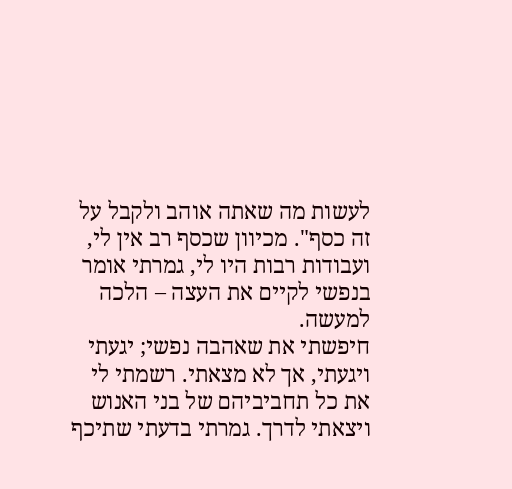לעשות מה שאתה אוהב ולקבל על זה כסף". מכיוון שכסף רב אין לי, ועבודות רבות היו לי, גמרתי אומר בנפשי לקיים את העצה – הלכה למעשה.
חיפשתי את שאהבה נפשי; יגעתי ויגעתי, אך לא מצאתי. רשמתי לי את כל תחביביהם של בני האנוש ויצאתי לדרך. גמרתי בדעתי שתיכף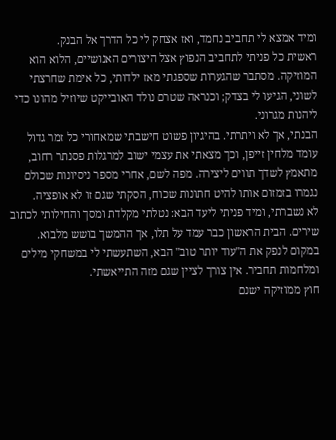ומיד אמצא לי תחביב נחמד, ואז אצחק לי כל הדרך אל הבנק.
ראשית כל פניתי לתחביב הנפוץ אצל היצורים האנושיים, הלוא הוא המוזיקה. מסתבר שהגערות שספגתי מאז ילדותי, כל אימת שחרצתי לשוני, הגיעו לי בצדק; וכנראה שטרם נולד האובייקט שיוזיל מהונו כדי ליהנות מגרוני.
הבנתי, אך לא ויתרתי. בהיגיון פשוט חישבתי שמאחורי כל זמר גדול עומד מלחין זייפן, וכך מצאתי את עצמי ישוב למרגלות פסנתר רחוב, מתאמץ לשדך תווים ליצירה. מפה לשם, אחרי מספר ניסיונות שכולם נגמרו בזמזום אותו להיט חתונות שכוח, הסקתי שגם זו לא אופציה.
לא נשברתי, ומיד פניתי ליעד הבא: נטלתי מקלדת ומסך והחילותי לכתוב שירים. הבית הראשון כבר עמד על תלו, אך ההמשך בושש מלבוא. במקום לנפק את ה"עוד יותר טוב" הבא, השתעשתי לי במשחקי מילים ומלחמות תחביר. אין צורך לציין שגם מזה התייאשתי.
חוץ ממוזיקה ישנם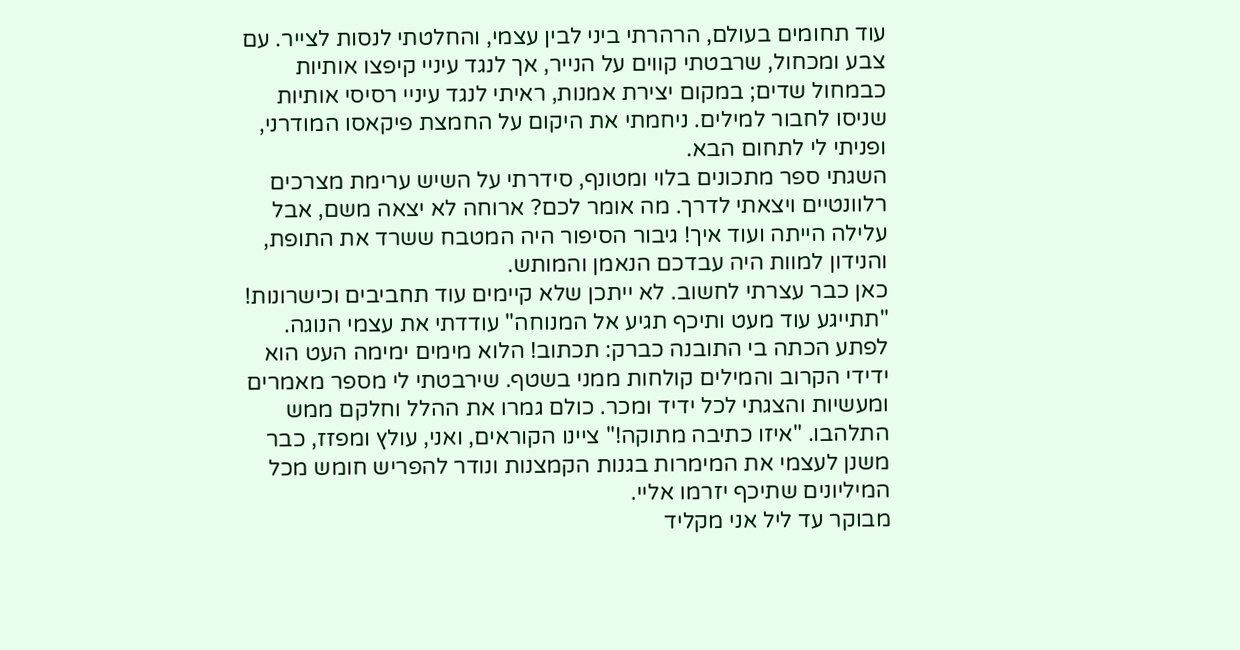עוד תחומים בעולם, הרהרתי ביני לבין עצמי, והחלטתי לנסות לצייר. עם צבע ומכחול, שרבטתי קווים על הנייר, אך לנגד עיניי קיפצו אותיות כבמחול שדים; במקום יצירת אמנות, ראיתי לנגד עיניי רסיסי אותיות שניסו לחבור למילים. ניחמתי את היקום על החמצת פיקאסו המודרני, ופניתי לי לתחום הבא.
השגתי ספר מתכונים בלוי ומטונף, סידרתי על השיש ערימת מצרכים רלוונטיים ויצאתי לדרך. מה אומר לכם? ארוחה לא יצאה משם, אבל עלילה הייתה ועוד איך! גיבור הסיפור היה המטבח ששרד את התופת, והנידון למוות היה עבדכם הנאמן והמותש.
כאן כבר עצרתי לחשוב. לא ייתכן שלא קיימים עוד תחביבים וכישרונות! "תתייגע עוד מעט ותיכף תגיע אל המנוחה" עודדתי את עצמי הנוגה.
לפתע הכתה בי התובנה כברק: תכתוב! הלוא מימים ימימה העט הוא ידידי הקרוב והמילים קולחות ממני בשטף. שירבטתי לי מספר מאמרים ומעשיות והצגתי לכל ידיד ומכר. כולם גמרו את ההלל וחלקם ממש התלהבו. "איזו כתיבה מתוקה!" ציינו הקוראים, ואני, עולץ ומפזז, כבר משנן לעצמי את המימרות בגנות הקמצנות ונודר להפריש חומש מכל המיליונים שתיכף יזרמו אליי.
מבוקר עד ליל אני מקליד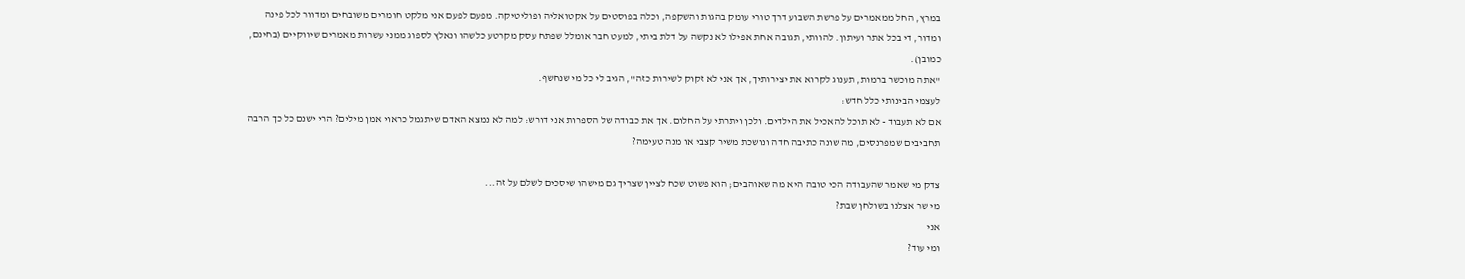במרץ, החל ממאמרים על פרשת השבוע דרך טורי עומק בהגות והשקפה, וכלה בפוסטים על אקטואליה ופוליטיקה. מפעם לפעם אני מלקט חומרים משובחים ומדוור לכל פינה ומדור, די בכל אתר ועיתון. להוותי, תגובה אחת אפילו לא נקשה על דלת ביתי, למעט חבר אומלל שפתח עסק מקרטע כלשהו ונאלץ לספוג ממני עשרות מאמרים שיווקיים (בחינם, כמובן).
"אתה מוכשר ברמות, תענוג לקרוא את יצירותיך, אך אני לא זקוק לשירות כזה", הגיב לי כל מי שנחשף.
לעצמי הבינותי כלל חדש:
אם לא תעבוד - לא תוכל להאכיל את הילדים. ולכן ויתרתי על החלום. אך את כבודה של הספרות אני דורש: למה לא נמצא האדם שיתגמל כראוי אמן מילים? הרי ישנם כל כך הרבה תחביבים שמפרנסים, מה שונה כתיבה חדה ונושכת משיר קצבי או מנה טעימה?

צדק מי שאמר שהעבודה הכי טובה היא מה שאוהבים; הוא פשוט שכח לציין שצריך גם מישהו שיסכים לשלם על זה...
מי שר אצלנו בשולחן שבת?
אני
ומי עוד?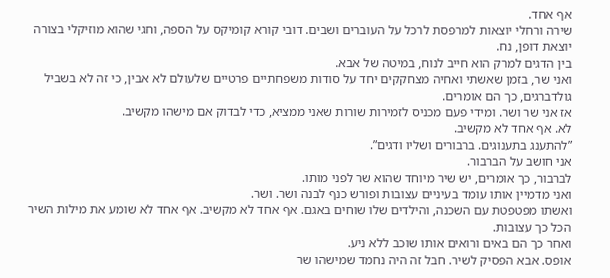אף אחד.
שירה ורחלי יוצאות למרפסת לרכל על העוברים ושבים. דובי קורא קומיקס על הספה, וחגי שהוא מוזיקלי בצורה יוצאת דופן, נח.
בין הדגים למרק הוא חייב לנוח, במיטה של אבא.
ואני שר, בזמן שאשתי ואחיה מצחקקים יחד על סודות משפחתיים פרטיים שלעולם לא אבין, כי זה לא בשביל גולדברגים, כך הם אומרים.
אז אני שר ושר. ומידי פעם מכניס לזמירות שורות שאני ממציא, כדי לבדוק אם מישהו מקשיב.
לא. אף אחד לא מקשיב.
”להתענג בתענוגים. ברבורים ושליו ודגים”.
אני חושב על הברבור.
לברבור, כך אומרים, יש שיר מיוחד שהוא שר לפני מותו.
ואני מדמיין אותו עומד בעיניים עצובות ופורש כנף לבנה ושר. ושר.
ואשתו מפטפטת עם השכנה, והילדים שלו שוחים באגם. אף אחד לא מקשיב. אף אחד לא שומע את מילות השיר הכל כך עצובות.
ואחר כך הם באים ורואים אותו שוכב ללא ניע.
אופס. אבא הפסיק לשיר. חבל זה היה נחמד שמישהו שר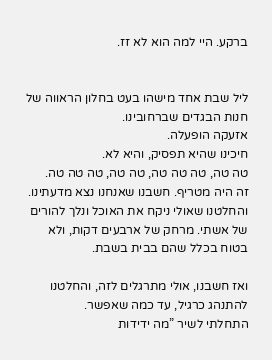ברקע. היי למה הוא לא זז.


ליל שבת אחד מישהו בעט בחלון הראווה של חנות הבגדים שברחובינו.
אזעקה הופעלה.
חיכינו שהיא תפסיק, והיא לא.
טה טה, טה טה טה, טה טה, טה טה טה.
זה היה מטריף. חשבנו שאנחנו נצא מדעתינו.
והחלטנו שאולי ניקח את האוכל ונלך להורים של אשתי. מרחק של ארבעים דקות, ולא בטוח בכלל שהם בבית בשבת.

ואז חשבנו, אולי מתרגלים לזה, והחלטנו להתנהג כרגיל, עד כמה שאפשר.
התחלתי לשיר ”מה ידידות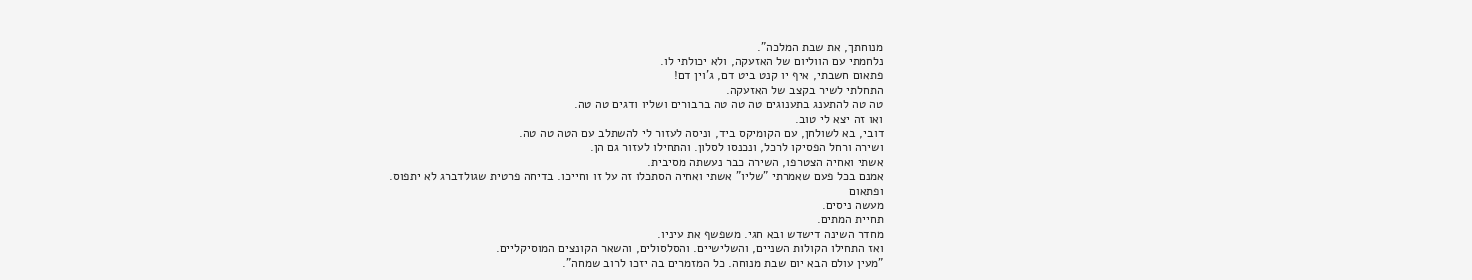מנוחתך, את שבת המלכה”.
נלחמתי עם הווליום של האזעקה, ולא יכולתי לו.
פתאום חשבתי, איף יו קנט ביט דם, ג'וין דם!
התחלתי לשיר בקצב של האזעקה.
טה טה להתענג בתענוגים טה טה טה ברבורים ושליו ודגים טה טה.
ואו זה יצא לי טוב.
דובי, בא לשולחן, עם הקומיקס ביד, וניסה לעזור לי להשתלב עם הטה טה טה.
ושירה ורחל הפסיקו לרכל, ונכנסו לסלון. והתחילו לעזור גם הן.
אשתי ואחיה הצטרפו, השירה כבר נעשתה מסיבית.
אמנם בכל פעם שאמרתי ”שליו” אשתי ואחיה הסתכלו זה על זו וחייכו. בדיחה פרטית שגולדברג לא יתפוס.
ופתאום
מעשה ניסים.
תחיית המתים.
מחדר השינה דישדש ובא חגי. משפשף את עיניו.
ואז התחילו הקולות השניים, והשלישיים. והסלסולים, והשאר הקונצים המוסיקליים.
”מעין עולם הבא יום שבת מנוחה. כל המזמרים בה יזכו לרוב שמחה”.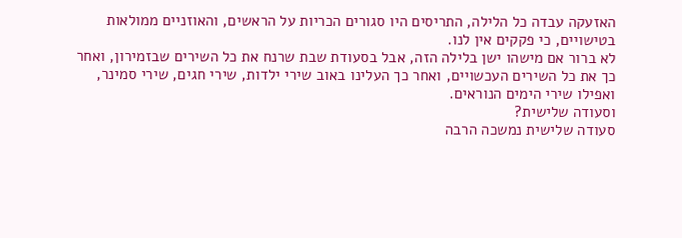האזעקה עבדה כל הלילה, התריסים היו סגורים הכריות על הראשים, והאוזניים ממולאות בטישויים, כי פקקים אין לנו.
לא ברור אם מישהו ישן בלילה הזה, אבל בסעודת שבת שרנח את כל השירים שבזמירון, ואחר כך את כל השירים העכשויים, ואחר כך העלינו באוב שירי ילדות, שירי חגים, שירי סמינר, ואפילו שירי הימים הנוראים.
וסעודה שלישית?
סעודה שלישית נמשכה הרבה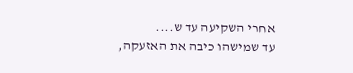אחרי השקיעה עד ש....
עד שמישהו כיבה את האזעקה,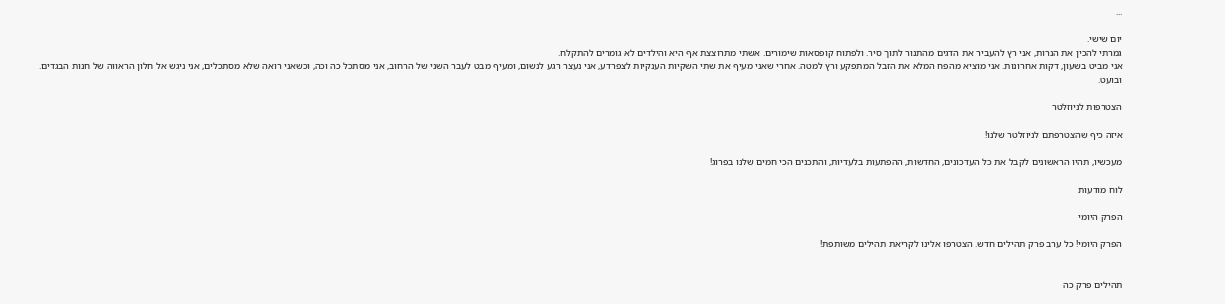...

יום שישי.
גמרתי להכין את הנרות, אני רץ להעביר את הדגים מהתנור לתוך סיר. ולפתוח קופסאות שימורים. אשתי מתרוצצת אף היא והילדים לא גומרים להתקלח.
אני מביט בשעון, דקות אחרונות. אני מוציא מהפח המלא את הזבל המתפקע ורץ למטה. אחרי שאני מעיף את שתי השקיות הענקיות לצפרדע, אני נעצר רגע לנשום, ומעיף מבט לעבר השני של הרחוב, אני מסתכל כה וכה, וכשאני רואה שלא מסתכלים, אני ניגש אל חלון הראווה של חנות הבגדים.
ובועט.

הצטרפות לניוזלטר

איזה כיף שהצטרפתם לניוזלטר שלנו!

מעכשיו, תהיו הראשונים לקבל את כל העדכונים, החדשות, ההפתעות בלעדיות, והתכנים הכי חמים שלנו בפרוג!

לוח מודעות

הפרק היומי

הפרק היומי! כל ערב פרק תהילים חדש. הצטרפו אלינו לקריאת תהילים משותפת!


תהילים פרק כה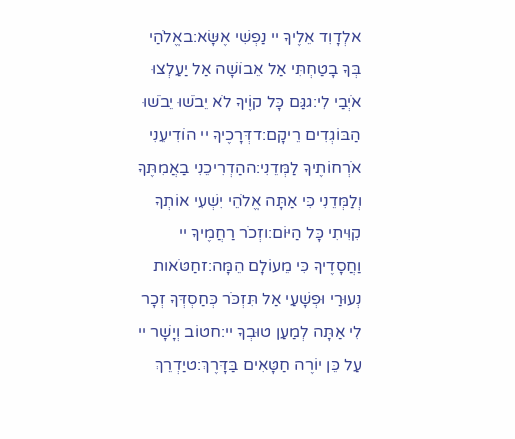אלְדָוִד אֵלֶיךָ יי נַפְשִׁי אֶשָּׂא:באֱלֹהַי בְּךָ בָטַחְתִּי אַל אֵבוֹשָׁה אַל יַעַלְצוּ אֹיְבַי לִי:גגַּם כָּל קוֶֹיךָ לֹא יֵבֹשׁוּ יֵבֹשׁוּ הַבּוֹגְדִים רֵיקָם:דדְּרָכֶיךָ יי הוֹדִיעֵנִי אֹרְחוֹתֶיךָ לַמְּדֵנִי:ההַדְרִיכֵנִי בַאֲמִתֶּךָ וְלַמְּדֵנִי כִּי אַתָּה אֱלֹהֵי יִשְׁעִי אוֹתְךָ קִוִּיתִי כָּל הַיּוֹם:וזְכֹר רַחֲמֶיךָ יי וַחֲסָדֶיךָ כִּי מֵעוֹלָם הֵמָּה:זחַטֹּאות נְעוּרַי וּפְשָׁעַי אַל תִּזְכֹּר כְּחַסְדְּךָ זְכָר לִי אַתָּה לְמַעַן טוּבְךָ יי:חטוֹב וְיָשָׁר יי עַל כֵּן יוֹרֶה חַטָּאִים בַּדָּרֶךְ:טיַדְרֵךְ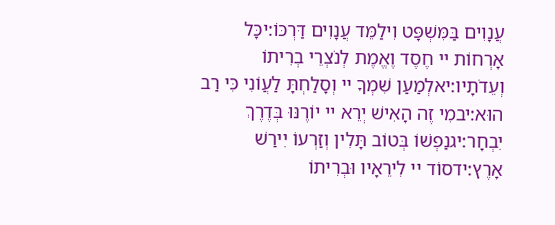עֲנָוִים בַּמִּשְׁפָּט וִילַמֵּד עֲנָוִים דַּרְכּוֹ:יכָּל אָרְחוֹת יי חֶסֶד וֶאֱמֶת לְנֹצְרֵי בְרִיתוֹ וְעֵדֹתָיו:יאלְמַעַן שִׁמְךָ יי וְסָלַחְתָּ לַעֲוֹנִי כִּי רַב הוּא:יבמִי זֶה הָאִישׁ יְרֵא יי יוֹרֶנּוּ בְּדֶרֶךְ יִבְחָר:יגנַפְשׁוֹ בְּטוֹב תָּלִין וְזַרְעוֹ יִירַשׁ אָרֶץ:ידסוֹד יי לִירֵאָיו וּבְרִיתוֹ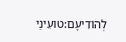לְהוֹדִיעָם:טועֵינַי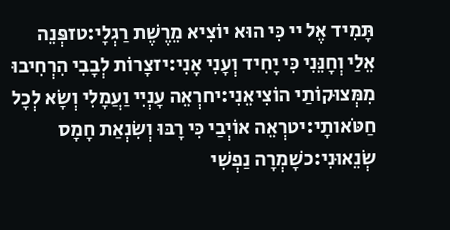תָּמִיד אֶל יי כִּי הוּא יוֹצִיא מֵרֶשֶׁת רַגְלָי:טזפְּנֵה אֵלַי וְחָנֵּנִי כִּי יָחִיד וְעָנִי אָנִי:יזצָרוֹת לְבָבִי הִרְחִיבוּ מִמְּצוּקוֹתַי הוֹצִיאֵנִי:יחרְאֵה עָנְיִי וַעֲמָלִי וְשָׂא לְכָל חַטֹּאותָי:יטרְאֵה אוֹיְבַי כִּי רָבּוּ וְשִׂנְאַת חָמָס שְׂנֵאוּנִי:כשָׁמְרָה נַפְשִׁי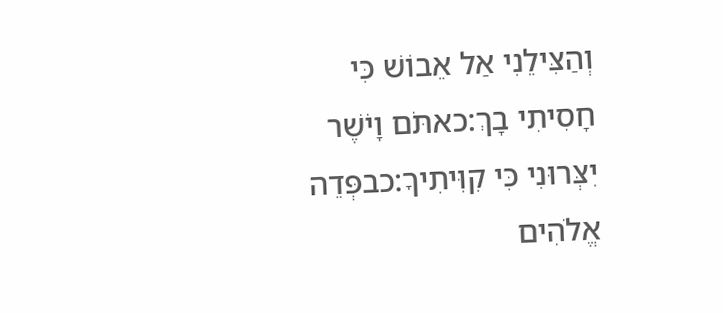וְהַצִּילֵנִי אַל אֵבוֹשׁ כִּי חָסִיתִי בָךְ:כאתֹּם וָיֹשֶׁר יִצְּרוּנִי כִּי קִוִּיתִיךָ:כבפְּדֵה אֱלֹהִים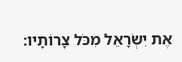אֶת יִשְׂרָאֵל מִכֹּל צָרוֹתָיו: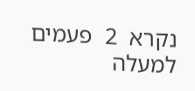נקרא  2  פעמים
למעלה